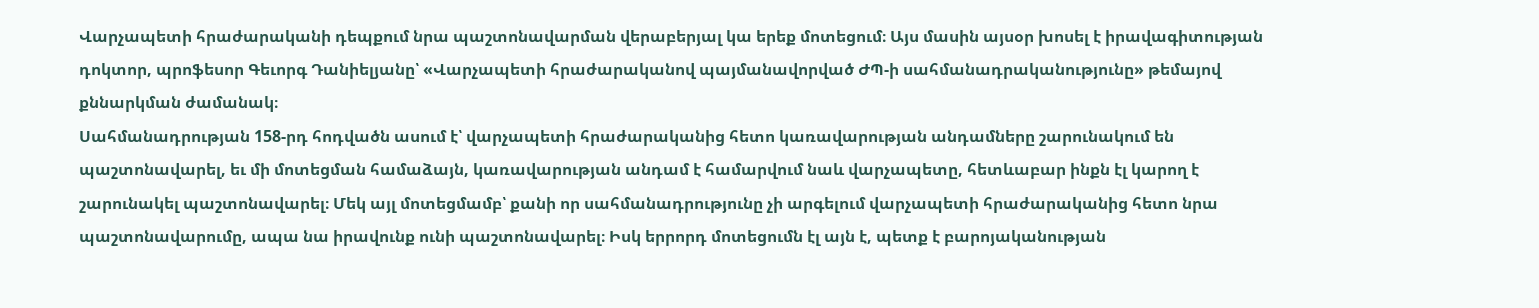Վարչապետի հրաժարականի դեպքում նրա պաշտոնավարման վերաբերյալ կա երեք մոտեցում։ Այս մասին այսօր խոսել է իրավագիտության դոկտոր, պրոֆեսոր Գեւորգ Դանիելյանը՝ «Վարչապետի հրաժարականով պայմանավորված ԺՊ-ի սահմանադրականությունը» թեմայով քննարկման ժամանակ։
Սահմանադրության 158-րդ հոդվածն ասում է՝ վարչապետի հրաժարականից հետո կառավարության անդամները շարունակում են պաշտոնավարել, եւ մի մոտեցման համաձայն, կառավարության անդամ է համարվում նաև վարչապետը, հետևաբար ինքն էլ կարող է շարունակել պաշտոնավարել։ Մեկ այլ մոտեցմամբ՝ քանի որ սահմանադրությունը չի արգելում վարչապետի հրաժարականից հետո նրա պաշտոնավարումը, ապա նա իրավունք ունի պաշտոնավարել։ Իսկ երրորդ մոտեցումն էլ այն է, պետք է բարոյականության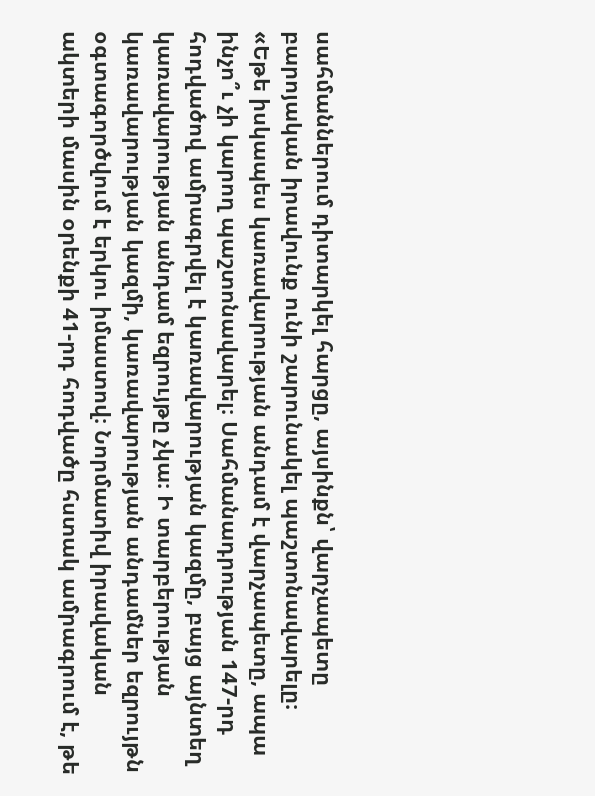սահմաններում դիտարկել հարցը, այսինքն՝ վարչապետը բարոյական իրավունք ունի շարունակել պաշտոնավարելը։
«Եթե իսկապես կառավարության անդամ է վարչապետը, ապա ինչո՞ւ չի կարող պաշտոնավարել։ Սահմանադրության 147-րդ հոդվածով ամրագրվել է կառավարության կազմը, բայց այնտեղ կառավարության անդամ եզրույթը չկա։ Ի տարբերության կառավարության կազմի, կառավարության անդամներ եզրույթն օգտագործվում է երկու իմաստով։ Նորմատիվ իրավական ակտերի մասին օրենքի 41-րդ հոդվածը հստակ ամրագրում է, թե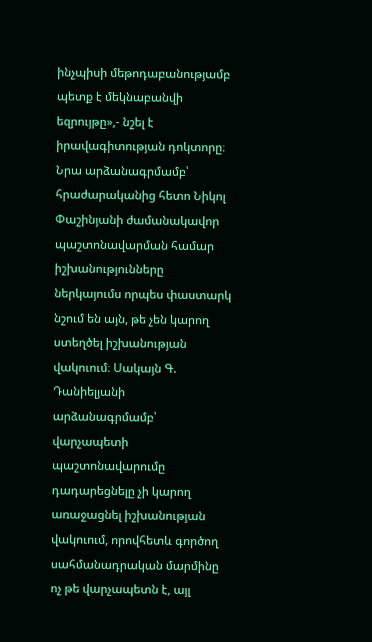ինչպիսի մեթոդաբանությամբ պետք է մեկնաբանվի եզրույթը»,- նշել է իրավագիտության դոկտորը։
Նրա արձանագրմամբ՝ հրաժարականից հետո Նիկոլ Փաշինյանի ժամանակավոր պաշտոնավարման համար իշխանությունները ներկայումս որպես փաստարկ նշում են այն, թե չեն կարող ստեղծել իշխանության վակուում։ Սակայն Գ. Դանիելյանի արձանագրմամբ՝ վարչապետի պաշտոնավարումը դադարեցնելը չի կարող առաջացնել իշխանության վակուում, որովհետև գործող սահմանադրական մարմինը ոչ թե վարչապետն է, այլ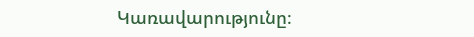Կառավարությունը։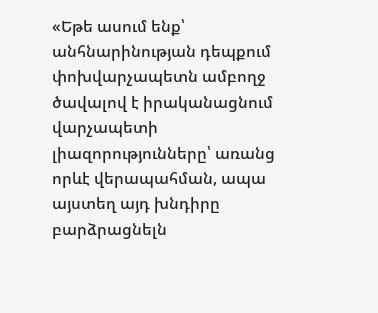«Եթե ասում ենք՝ անհնարինության դեպքում փոխվարչապետն ամբողջ ծավալով է իրականացնում վարչապետի լիազորությունները՝ առանց որևէ վերապահման, ապա այստեղ այդ խնդիրը բարձրացնելն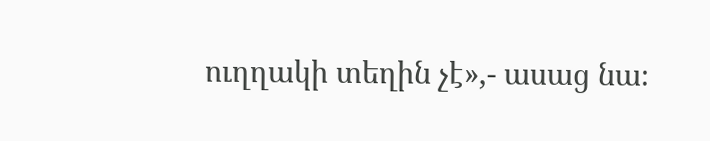ուղղակի տեղին չէ»,- ասաց նա։